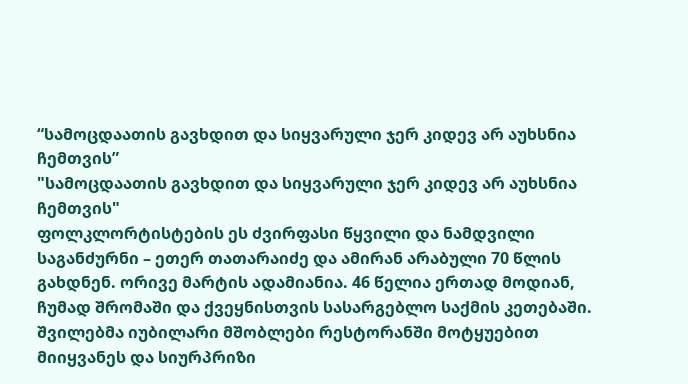“სამოცდაათის გავხდით და სიყვარული ჯერ კიდევ არ აუხსნია ჩემთვის”
"სამოცდაათის გავხდით და სიყვარული ჯერ კიდევ არ აუხსნია ჩემთვის"
ფოლკლორტისტების ეს ძვირფასი წყვილი და ნამდვილი საგანძურნი – ეთერ თათარაიძე და ამირან არაბული 70 წლის გახდნენ. ორივე მარტის ადამიანია. 46 წელია ერთად მოდიან, ჩუმად შრომაში და ქვეყნისთვის სასარგებლო საქმის კეთებაში.
შვილებმა იუბილარი მშობლები რესტორანში მოტყუებით მიიყვანეს და სიურპრიზი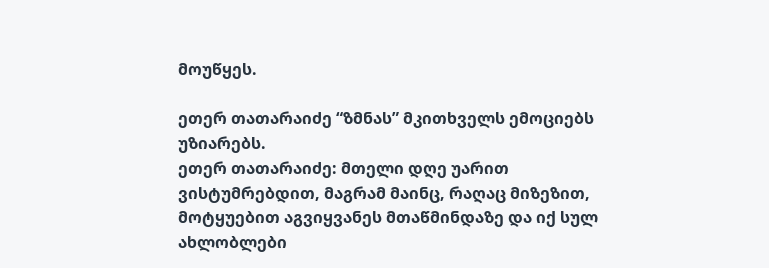მოუწყეს.

ეთერ თათარაიძე “ზმნას” მკითხველს ემოციებს უზიარებს.
ეთერ თათარაიძე: მთელი დღე უარით ვისტუმრებდით, მაგრამ მაინც, რაღაც მიზეზით, მოტყუებით აგვიყვანეს მთაწმინდაზე და იქ სულ ახლობლები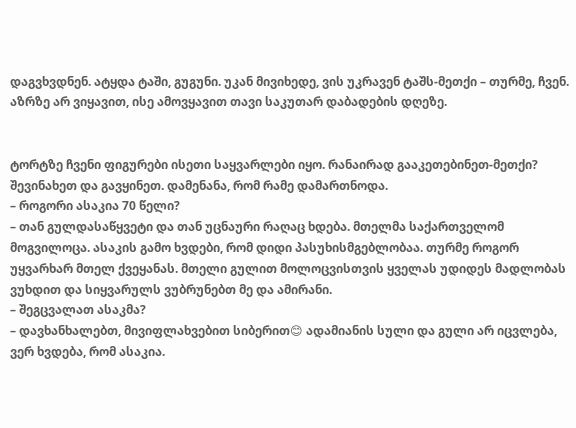დაგვხვდნენ. ატყდა ტაში, გუგუნი. უკან მივიხედე, ვის უკრავენ ტაშს-მეთქი – თურმე, ჩვენ. აზრზე არ ვიყავით, ისე ამოვყავით თავი საკუთარ დაბადების დღეზე.


ტორტზე ჩვენი ფიგურები ისეთი საყვარლები იყო. რანაირად გააკეთებინეთ-მეთქი? შევინახეთ და გავყინეთ. დამენანა, რომ რამე დამართნოდა.
– როგორი ასაკია 70 წელი?
– თან გულდასაწყვეტი და თან უცნაური რაღაც ხდება. მთელმა საქართველომ მოგვილოცა. ასაკის გამო ხვდები, რომ დიდი პასუხისმგებლობაა. თურმე როგორ უყვარხარ მთელ ქვეყანას. მთელი გულით მოლოცვისთვის ყველას უდიდეს მადლობას ვუხდით და სიყვარულს ვუბრუნებთ მე და ამირანი.
– შეგცვალათ ასაკმა?
– დავხანხალებთ, მივიფლახვებით სიბერით😊 ადამიანის სული და გული არ იცვლება, ვერ ხვდება, რომ ასაკია.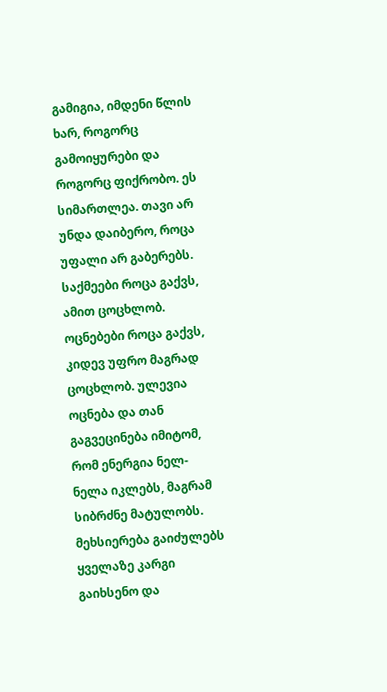გამიგია, იმდენი წლის ხარ, როგორც გამოიყურები და როგორც ფიქრობო. ეს სიმართლეა. თავი არ უნდა დაიბერო, როცა უფალი არ გაბერებს. საქმეები როცა გაქვს, ამით ცოცხლობ. ოცნებები როცა გაქვს, კიდევ უფრო მაგრად ცოცხლობ. ულევია ოცნება და თან გაგვეცინება იმიტომ, რომ ენერგია ნელ-ნელა იკლებს, მაგრამ სიბრძნე მატულობს. მეხსიერება გაიძულებს ყველაზე კარგი გაიხსენო და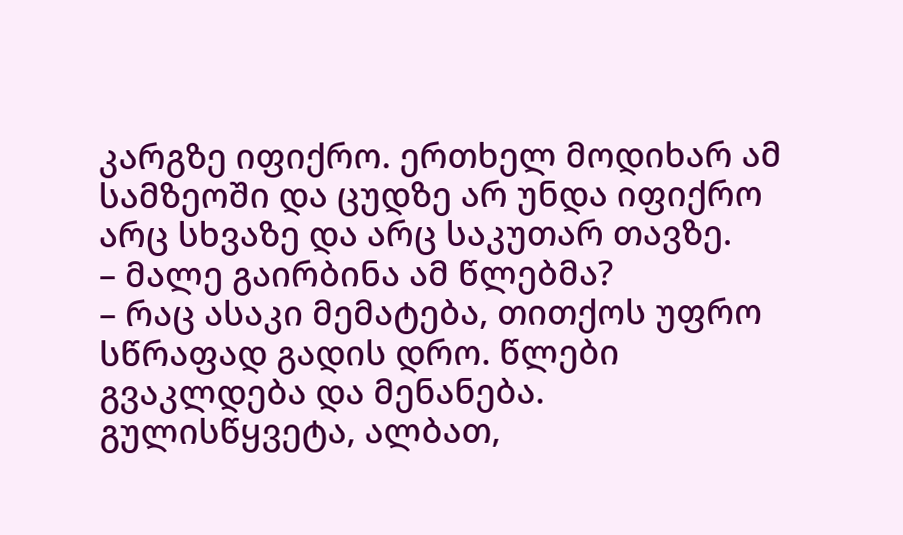კარგზე იფიქრო. ერთხელ მოდიხარ ამ სამზეოში და ცუდზე არ უნდა იფიქრო არც სხვაზე და არც საკუთარ თავზე.
– მალე გაირბინა ამ წლებმა?
– რაც ასაკი მემატება, თითქოს უფრო სწრაფად გადის დრო. წლები გვაკლდება და მენანება. გულისწყვეტა, ალბათ,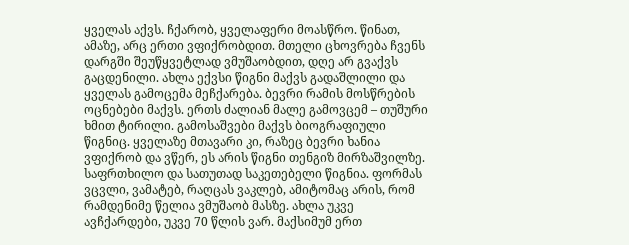ყველას აქვს. ჩქარობ, ყველაფერი მოასწრო. წინათ, ამაზე, არც ერთი ვფიქრობდით. მთელი ცხოვრება ჩვენს დარგში შეუწყვეტლად ვმუშაობდით, დღე არ გვაქვს გაცდენილი. ახლა ექვსი წიგნი მაქვს გადაშლილი და ყველას გამოცემა მეჩქარება. ბევრი რამის მოსწრების ოცნებები მაქვს. ერთს ძალიან მალე გამოვცემ – თუშური ხმით ტირილი. გამოსაშვები მაქვს ბიოგრაფიული წიგნიც. ყველაზე მთავარი კი, რაზეც ბევრი ხანია ვფიქრობ და ვწერ, ეს არის წიგნი თენგიზ მირზაშვილზე. საფრთხილო და სათუთად საკეთებელი წიგნია. ფორმას ვცვლი, ვამატებ, რაღცას ვაკლებ, ამიტომაც არის, რომ რამდენიმე წელია ვმუშაობ მასზე. ახლა უკვე ავჩქარდები, უკვე 70 წლის ვარ. მაქსიმუმ ერთ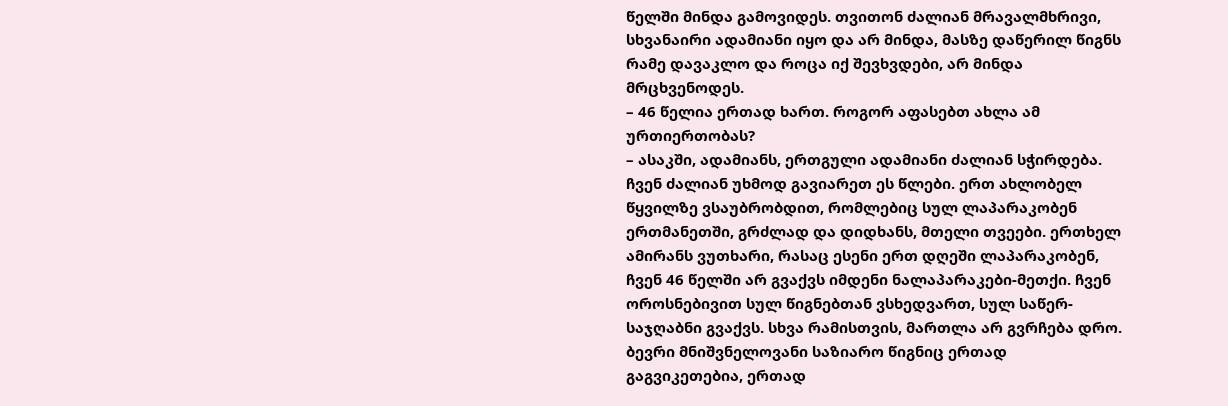წელში მინდა გამოვიდეს. თვითონ ძალიან მრავალმხრივი, სხვანაირი ადამიანი იყო და არ მინდა, მასზე დაწერილ წიგნს რამე დავაკლო და როცა იქ შევხვდები, არ მინდა მრცხვენოდეს.
– 46 წელია ერთად ხართ. როგორ აფასებთ ახლა ამ ურთიერთობას?
– ასაკში, ადამიანს, ერთგული ადამიანი ძალიან სჭირდება. ჩვენ ძალიან უხმოდ გავიარეთ ეს წლები. ერთ ახლობელ წყვილზე ვსაუბრობდით, რომლებიც სულ ლაპარაკობენ ერთმანეთში, გრძლად და დიდხანს, მთელი თვეები. ერთხელ ამირანს ვუთხარი, რასაც ესენი ერთ დღეში ლაპარაკობენ, ჩვენ 46 წელში არ გვაქვს იმდენი ნალაპარაკები-მეთქი. ჩვენ ოროსნებივით სულ წიგნებთან ვსხედვართ, სულ საწერ-საჯღაბნი გვაქვს. სხვა რამისთვის, მართლა არ გვრჩება დრო. ბევრი მნიშვნელოვანი საზიარო წიგნიც ერთად გაგვიკეთებია, ერთად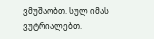ვმუშაობთ. სულ იმას ვუტრიალებთ.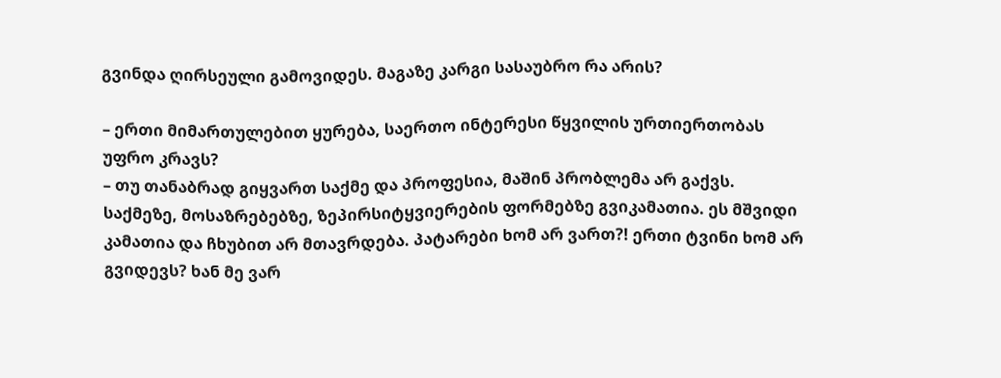გვინდა ღირსეული გამოვიდეს. მაგაზე კარგი სასაუბრო რა არის?

– ერთი მიმართულებით ყურება, საერთო ინტერესი წყვილის ურთიერთობას უფრო კრავს?
– თუ თანაბრად გიყვართ საქმე და პროფესია, მაშინ პრობლემა არ გაქვს. საქმეზე, მოსაზრებებზე, ზეპირსიტყვიერების ფორმებზე გვიკამათია. ეს მშვიდი კამათია და ჩხუბით არ მთავრდება. პატარები ხომ არ ვართ?! ერთი ტვინი ხომ არ გვიდევს? ხან მე ვარ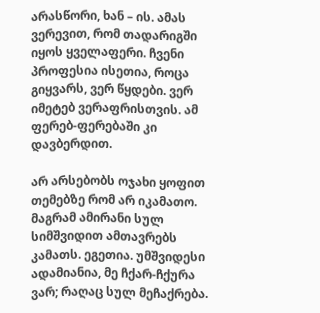არასწორი, ხან – ის. ამას ვერევით, რომ თადარიგში იყოს ყველაფერი. ჩვენი პროფესია ისეთია, როცა გიყვარს, ვერ წყდები. ვერ იმეტებ ვერაფრისთვის. ამ ფერებ-ფერებაში კი დავბერდით.

არ არსებობს ოჯახი ყოფით თემებზე რომ არ იკამათო. მაგრამ ამირანი სულ სიმშვიდით ამთავრებს კამათს. ეგეთია. უმშვიდესი ადამიანია, მე ჩქარ-ჩქურა ვარ; რაღაც სულ მეჩაქრება.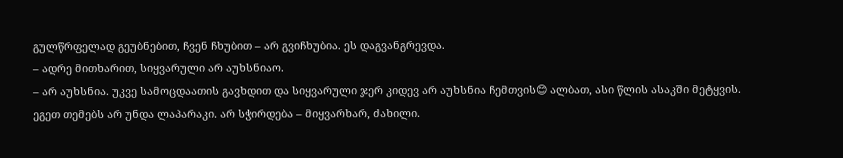გულწრფელად გეუბნებით, ჩვენ ჩხუბით – არ გვიჩხუბია. ეს დაგვანგრევდა.
– ადრე მითხარით, სიყვარული არ აუხსნიაო.
– არ აუხსნია. უკვე სამოცდაათის გავხდით და სიყვარული ჯერ კიდევ არ აუხსნია ჩემთვის😊 ალბათ, ასი წლის ასაკში მეტყვის.
ეგეთ თემებს არ უნდა ლაპარაკი. არ სჭირდება – მიყვარხარ, ძახილი.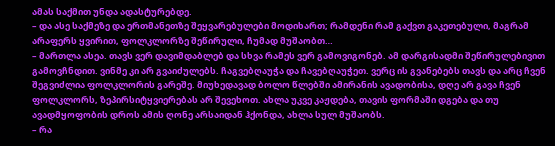ამას საქმით უნდა ადასტურებდე.
– და ასე საქმეზე და ერთმანეთზე შეყვარებულები მოდიხართ; რამდენი რამ გაქვთ გაკეთებული, მაგრამ არაფერს ყვირით, ფოლკლორზე შეწირული, ჩუმად მუშაობთ…
– მართლა ასეა. თავს ვერ დავიმდაბლებ და სხვა რამეს ვერ გამოვიგონებ. ამ დარგისადმი შეწირულებივით გამოვჩნდით. ვინმე კი არ გვაიძულებს. ჩაგვებღაუჭა და ჩავებღაუჭეთ. ვერც ის გვანებებს თავს და არც ჩვენ შეგვიძლია ფოლკლორის გარეშე. მიუხედავად ბოლო წლებში ამირანის ავადობისა, დღე არ გავა ჩვენ ფოლკლორს, ზეპირსიტყვიერებას არ შევეხოთ. ახლა უკვე კაჟდება, თავის ფორმაში დგება და თუ ავადმყოფობის დროს ამის ღონე არსაიდან ჰქონდა, ახლა სულ მუშაობს.
– რა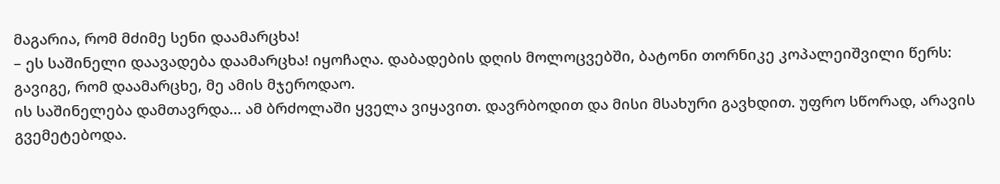მაგარია, რომ მძიმე სენი დაამარცხა!
– ეს საშინელი დაავადება დაამარცხა! იყოჩაღა. დაბადების დღის მოლოცვებში, ბატონი თორნიკე კოპალეიშვილი წერს: გავიგე, რომ დაამარცხე, მე ამის მჯეროდაო.
ის საშინელება დამთავრდა… ამ ბრძოლაში ყველა ვიყავით. დავრბოდით და მისი მსახური გავხდით. უფრო სწორად, არავის გვემეტებოდა.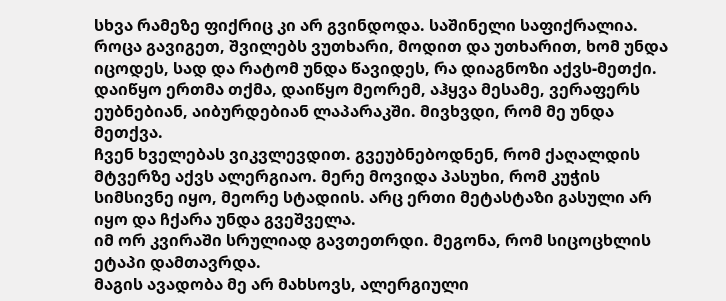სხვა რამეზე ფიქრიც კი არ გვინდოდა. საშინელი საფიქრალია.
როცა გავიგეთ, შვილებს ვუთხარი, მოდით და უთხარით, ხომ უნდა იცოდეს, სად და რატომ უნდა წავიდეს, რა დიაგნოზი აქვს-მეთქი. დაიწყო ერთმა თქმა, დაიწყო მეორემ, აჰყვა მესამე, ვერაფერს ეუბნებიან, აიბურდებიან ლაპარაკში. მივხვდი, რომ მე უნდა მეთქვა.
ჩვენ ხველებას ვიკვლევდით. გვეუბნებოდნენ, რომ ქაღალდის მტვერზე აქვს ალერგიაო. მერე მოვიდა პასუხი, რომ კუჭის სიმსივნე იყო, მეორე სტადიის. არც ერთი მეტასტაზი გასული არ იყო და ჩქარა უნდა გვეშველა.
იმ ორ კვირაში სრულიად გავთეთრდი. მეგონა, რომ სიცოცხლის ეტაპი დამთავრდა.
მაგის ავადობა მე არ მახსოვს, ალერგიული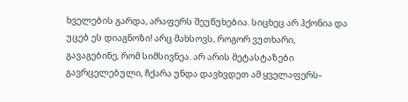ხველების გარდა, არაფერს შეუწუხებია. სიცხეც არ ჰქონია და უცებ ეს დიაგნოზი! არც მახსოვს, როგორ ვუთხარი, გავაგებინე, რომ სიმსივნეა. არ არის მეტასტაზები გავრცელებული, ჩქარა უნდა დავხვდეთ ამ ყველაფერს-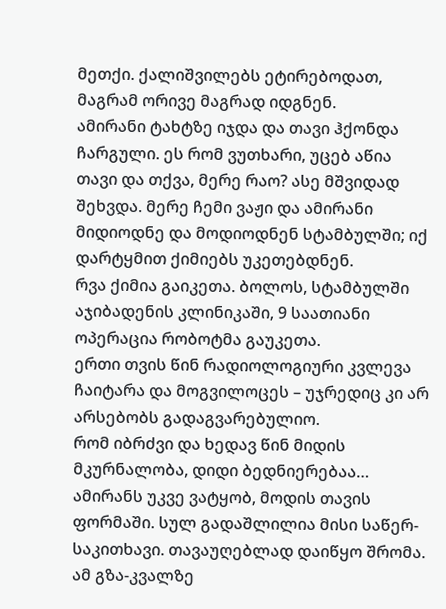მეთქი. ქალიშვილებს ეტირებოდათ, მაგრამ ორივე მაგრად იდგნენ.
ამირანი ტახტზე იჯდა და თავი ჰქონდა ჩარგული. ეს რომ ვუთხარი, უცებ აწია თავი და თქვა, მერე რაო? ასე მშვიდად შეხვდა. მერე ჩემი ვაჟი და ამირანი მიდიოდნე და მოდიოდნენ სტამბულში; იქ დარტყმით ქიმიებს უკეთებდნენ.
რვა ქიმია გაიკეთა. ბოლოს, სტამბულში აჯიბადენის კლინიკაში, 9 საათიანი ოპერაცია რობოტმა გაუკეთა.
ერთი თვის წინ რადიოლოგიური კვლევა ჩაიტარა და მოგვილოცეს – უჯრედიც კი არ არსებობს გადაგვარებულიო.
რომ იბრძვი და ხედავ წინ მიდის მკურნალობა, დიდი ბედნიერებაა…
ამირანს უკვე ვატყობ, მოდის თავის ფორმაში. სულ გადაშლილია მისი საწერ-საკითხავი. თავაუღებლად დაიწყო შრომა.
ამ გზა-კვალზე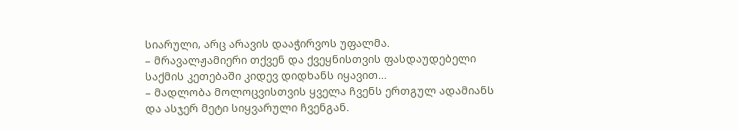სიარული, არც არავის დააჭირვოს უფალმა.
– მრავალჟამიერი თქვენ და ქვეყნისთვის ფასდაუდებელი საქმის კეთებაში კიდევ დიდხანს იყავით…
– მადლობა მოლოცვისთვის ყველა ჩვენს ერთგულ ადამიანს და ასჯერ მეტი სიყვარული ჩვენგან.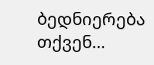ბედნიერება თქვენ…